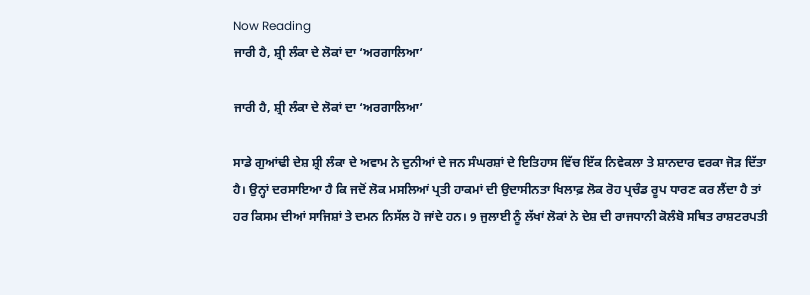Now Reading
ਜਾਰੀ ਹੈ, ਸ਼੍ਰੀ ਲੰਕਾ ਦੇ ਲੋਕਾਂ ਦਾ ‘ਅਰਗਾਲਿਆ’

ਜਾਰੀ ਹੈ, ਸ਼੍ਰੀ ਲੰਕਾ ਦੇ ਲੋਕਾਂ ਦਾ ‘ਅਰਗਾਲਿਆ’

ਸਾਡੇ ਗੁਆਂਢੀ ਦੇਸ਼ ਸ਼੍ਰੀ ਲੰਕਾ ਦੇ ਅਵਾਮ ਨੇ ਦੁਨੀਆਂ ਦੇ ਜਨ ਸੰਘਰਸ਼ਾਂ ਦੇ ਇਤਿਹਾਸ ਵਿੱਚ ਇੱਕ ਨਿਵੇਕਲਾ ਤੇ ਸ਼ਾਨਦਾਰ ਵਰਕਾ ਜੋੜ ਦਿੱਤਾ ਹੈ। ਉਨ੍ਹਾਂ ਦਰਸਾਇਆ ਹੈ ਕਿ ਜਦੋਂ ਲੋਕ ਮਸਲਿਆਂ ਪ੍ਰਤੀ ਹਾਕਮਾਂ ਦੀ ਉਦਾਸੀਨਤਾ ਖਿਲਾਫ਼ ਲੋਕ ਰੋਹ ਪ੍ਰਚੰਡ ਰੂਪ ਧਾਰਣ ਕਰ ਲੈਂਦਾ ਹੈ ਤਾਂ ਹਰ ਕਿਸਮ ਦੀਆਂ ਸਾਜਿਸ਼ਾਂ ਤੇ ਦਮਨ ਨਿਸੱਲ ਹੋ ਜਾਂਦੇ ਹਨ। 9 ਜੁਲਾਈ ਨੂੰ ਲੱਖਾਂ ਲੋਕਾਂ ਨੇ ਦੇਸ਼ ਦੀ ਰਾਜਧਾਨੀ ਕੋਲੰਬੋ ਸਥਿਤ ਰਾਸ਼ਟਰਪਤੀ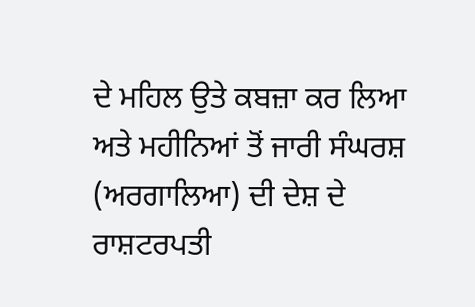ਦੇ ਮਹਿਲ ਉਤੇ ਕਬਜ਼ਾ ਕਰ ਲਿਆ ਅਤੇ ਮਹੀਨਿਆਂ ਤੋਂ ਜਾਰੀ ਸੰਘਰਸ਼ (ਅਰਗਾਲਿਆ) ਦੀ ਦੇਸ਼ ਦੇ ਰਾਸ਼ਟਰਪਤੀ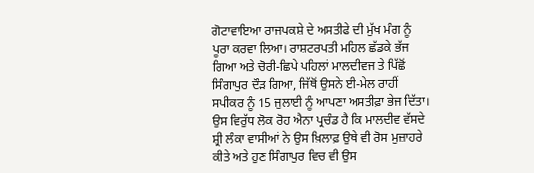ਗੋਟਾਵਾਇਆ ਰਾਜਪਕਸ਼ੇ ਦੇ ਅਸਤੀਫੇ ਦੀ ਮੁੱਖ ਮੰਗ ਨੂੰ ਪੂਰਾ ਕਰਵਾ ਲਿਆ। ਰਾਸ਼ਟਰਪਤੀ ਮਹਿਲ ਛੱਡਕੇ ਭੱਜ ਗਿਆ ਅਤੇ ਚੋਰੀ-ਛਿਪੇ ਪਹਿਲਾਂ ਮਾਲਦੀਵਜ ਤੇ ਪਿੱਛੋਂ ਸਿੰਗਾਪੁਰ ਦੌੜ ਗਿਆ, ਜਿੱਥੋਂ ਉਸਨੇ ਈ-ਮੇਲ ਰਾਹੀਂ ਸਪੀਕਰ ਨੂੰ 15 ਜੁਲਾਈ ਨੂੰ ਆਪਣਾ ਅਸਤੀਫ਼ਾ ਭੇਜ ਦਿੱਤਾ। ਉਸ ਵਿਰੁੱਧ ਲੋਕ ਰੋਹ ਐਨਾ ਪ੍ਰਚੰਡ ਹੈ ਕਿ ਮਾਲਦੀਵ ਵੱਸਦੇ ਸ਼੍ਰੀ ਲੰਕਾ ਵਾਸੀਆਂ ਨੇ ਉਸ ਖ਼ਿਲਾਫ਼ ਉਥੇ ਵੀ ਰੋਸ ਮੁਜ਼ਾਹਰੇ ਕੀਤੇ ਅਤੇ ਹੁਣ ਸਿੰਗਾਪੁਰ ਵਿਚ ਵੀ ਉਸ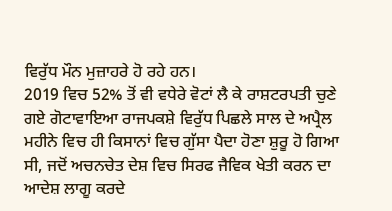ਵਿਰੁੱਧ ਮੌਨ ਮੁਜ਼ਾਹਰੇ ਹੋ ਰਹੇ ਹਨ।
2019 ਵਿਚ 52% ਤੋਂ ਵੀ ਵਧੇਰੇ ਵੋਟਾਂ ਲੈ ਕੇ ਰਾਸ਼ਟਰਪਤੀ ਚੁਣੇ ਗਏ ਗੋਟਾਵਾਇਆ ਰਾਜਪਕਸ਼ੇ ਵਿਰੁੱਧ ਪਿਛਲੇ ਸਾਲ ਦੇ ਅਪ੍ਰੈਲ ਮਹੀਨੇ ਵਿਚ ਹੀ ਕਿਸਾਨਾਂ ਵਿਚ ਗੁੱਸਾ ਪੈਦਾ ਹੋਣਾ ਸ਼ੁਰੂ ਹੋ ਗਿਆ ਸੀ, ਜਦੋਂ ਅਚਨਚੇਤ ਦੇਸ਼ ਵਿਚ ਸਿਰਫ ਜੈਵਿਕ ਖੇਤੀ ਕਰਨ ਦਾ ਆਦੇਸ਼ ਲਾਗੂ ਕਰਦੇ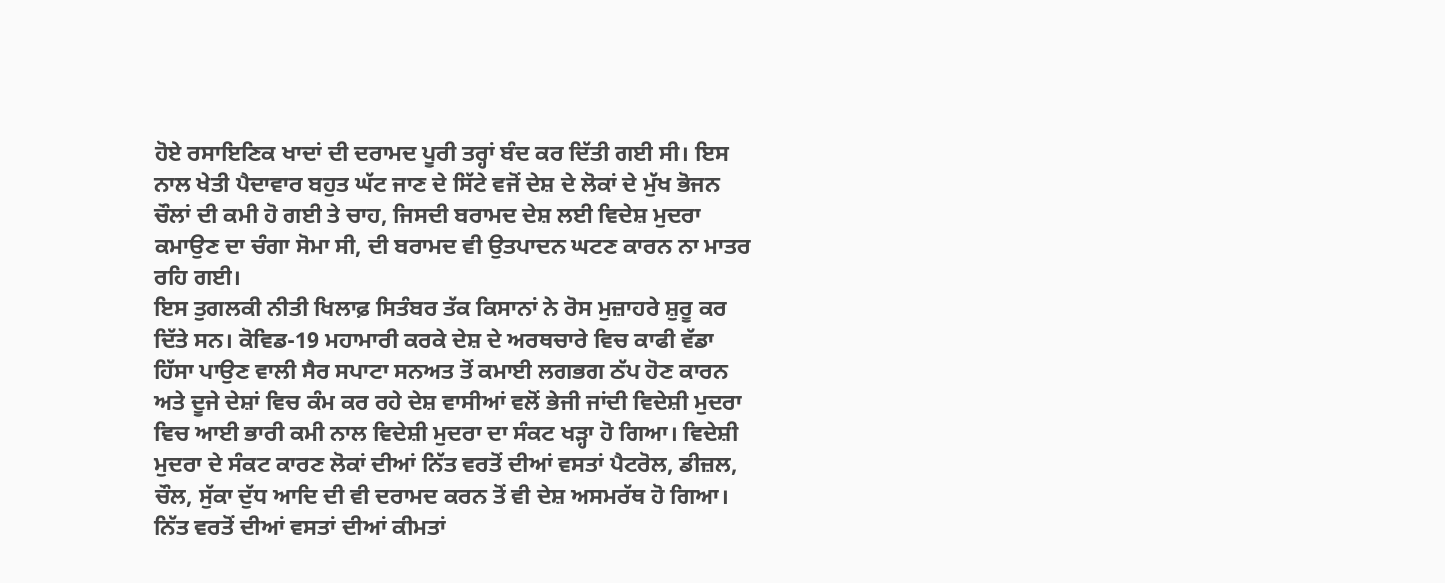ਹੋਏ ਰਸਾਇਣਿਕ ਖਾਦਾਂ ਦੀ ਦਰਾਮਦ ਪੂਰੀ ਤਰ੍ਹਾਂ ਬੰਦ ਕਰ ਦਿੱਤੀ ਗਈ ਸੀ। ਇਸ ਨਾਲ ਖੇਤੀ ਪੈਦਾਵਾਰ ਬਹੁਤ ਘੱਟ ਜਾਣ ਦੇ ਸਿੱਟੇ ਵਜੋਂ ਦੇਸ਼ ਦੇ ਲੋਕਾਂ ਦੇ ਮੁੱਖ ਭੋਜਨ ਚੌਲਾਂ ਦੀ ਕਮੀ ਹੋ ਗਈ ਤੇ ਚਾਹ, ਜਿਸਦੀ ਬਰਾਮਦ ਦੇਸ਼ ਲਈ ਵਿਦੇਸ਼ ਮੁਦਰਾ ਕਮਾਉਣ ਦਾ ਚੰਗਾ ਸੋਮਾ ਸੀ, ਦੀ ਬਰਾਮਦ ਵੀ ਉਤਪਾਦਨ ਘਟਣ ਕਾਰਨ ਨਾ ਮਾਤਰ ਰਹਿ ਗਈ।
ਇਸ ਤੁਗਲਕੀ ਨੀਤੀ ਖਿਲਾਫ਼ ਸਿਤੰਬਰ ਤੱਕ ਕਿਸਾਨਾਂ ਨੇ ਰੋਸ ਮੁਜ਼ਾਹਰੇ ਸ਼ੁਰੂ ਕਰ ਦਿੱਤੇ ਸਨ। ਕੋਵਿਡ-19 ਮਹਾਮਾਰੀ ਕਰਕੇ ਦੇਸ਼ ਦੇ ਅਰਥਚਾਰੇ ਵਿਚ ਕਾਫੀ ਵੱਡਾ ਹਿੱਸਾ ਪਾਉਣ ਵਾਲੀ ਸੈਰ ਸਪਾਟਾ ਸਨਅਤ ਤੋਂ ਕਮਾਈ ਲਗਭਗ ਠੱਪ ਹੋਣ ਕਾਰਨ ਅਤੇ ਦੂਜੇ ਦੇਸ਼ਾਂ ਵਿਚ ਕੰਮ ਕਰ ਰਹੇ ਦੇਸ਼ ਵਾਸੀਆਂ ਵਲੋਂ ਭੇਜੀ ਜਾਂਦੀ ਵਿਦੇਸ਼ੀ ਮੁਦਰਾ ਵਿਚ ਆਈ ਭਾਰੀ ਕਮੀ ਨਾਲ ਵਿਦੇਸ਼ੀ ਮੁਦਰਾ ਦਾ ਸੰਕਟ ਖੜ੍ਹਾ ਹੋ ਗਿਆ। ਵਿਦੇਸ਼ੀ ਮੁਦਰਾ ਦੇ ਸੰਕਟ ਕਾਰਣ ਲੋਕਾਂ ਦੀਆਂ ਨਿੱਤ ਵਰਤੋਂ ਦੀਆਂ ਵਸਤਾਂ ਪੈਟਰੋਲ, ਡੀਜ਼ਲ, ਚੌਲ, ਸੁੱਕਾ ਦੁੱਧ ਆਦਿ ਦੀ ਵੀ ਦਰਾਮਦ ਕਰਨ ਤੋਂ ਵੀ ਦੇਸ਼ ਅਸਮਰੱਥ ਹੋ ਗਿਆ।
ਨਿੱਤ ਵਰਤੋਂ ਦੀਆਂ ਵਸਤਾਂ ਦੀਆਂ ਕੀਮਤਾਂ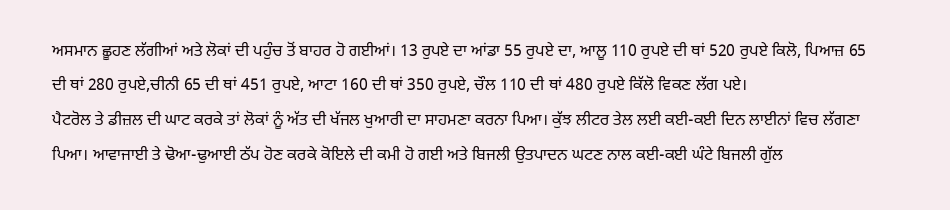ਅਸਮਾਨ ਛੂਹਣ ਲੱਗੀਆਂ ਅਤੇ ਲੋਕਾਂ ਦੀ ਪਹੁੰਚ ਤੋਂ ਬਾਹਰ ਹੋ ਗਈਆਂ। 13 ਰੁਪਏ ਦਾ ਆਂਡਾ 55 ਰੁਪਏ ਦਾ, ਆਲੂ 110 ਰੁਪਏ ਦੀ ਥਾਂ 520 ਰੁਪਏ ਕਿਲੋ, ਪਿਆਜ਼ 65 ਦੀ ਥਾਂ 280 ਰੁਪਏ,ਚੀਨੀ 65 ਦੀ ਥਾਂ 451 ਰੁਪਏ, ਆਟਾ 160 ਦੀ ਥਾਂ 350 ਰੁਪਏ, ਚੌਲ 110 ਦੀ ਥਾਂ 480 ਰੁਪਏ ਕਿੱਲੋ ਵਿਕਣ ਲੱਗ ਪਏ।
ਪੈਟਰੋਲ ਤੇ ਡੀਜ਼ਲ ਦੀ ਘਾਟ ਕਰਕੇ ਤਾਂ ਲੋਕਾਂ ਨੂੰ ਅੱਤ ਦੀ ਖੱਜਲ ਖੁਆਰੀ ਦਾ ਸਾਹਮਣਾ ਕਰਨਾ ਪਿਆ। ਕੁੱਝ ਲੀਟਰ ਤੇਲ ਲਈ ਕਈ-ਕਈ ਦਿਨ ਲਾਈਨਾਂ ਵਿਚ ਲੱਗਣਾ ਪਿਆ। ਆਵਾਜਾਈ ਤੇ ਢੋਆ-ਢੁਆਈ ਠੱਪ ਹੋਣ ਕਰਕੇ ਕੋਇਲੇ ਦੀ ਕਮੀ ਹੋ ਗਈ ਅਤੇ ਬਿਜਲੀ ਉਤਪਾਦਨ ਘਟਣ ਨਾਲ ਕਈ-ਕਈ ਘੰਟੇ ਬਿਜਲੀ ਗੁੱਲ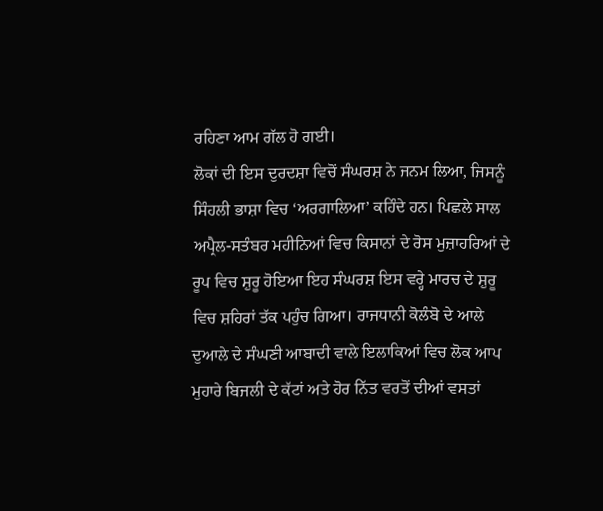ਰਹਿਣਾ ਆਮ ਗੱਲ ਹੋ ਗਈ।
ਲੋਕਾਂ ਦੀ ਇਸ ਦੁਰਦਸ਼ਾ ਵਿਚੋਂ ਸੰਘਰਸ਼ ਨੇ ਜਨਮ ਲਿਆ, ਜਿਸਨੂੰ ਸਿੰਹਲੀ ਭਾਸ਼ਾ ਵਿਚ ‘ਅਰਗਾਲਿਆ’ ਕਹਿੰਦੇ ਹਨ। ਪਿਛਲੇ ਸਾਲ ਅਪ੍ਰੈਲ-ਸਤੰਬਰ ਮਹੀਨਿਆਂ ਵਿਚ ਕਿਸਾਨਾਂ ਦੇ ਰੋਸ ਮੁਜ਼ਾਹਰਿਆਂ ਦੇ ਰੂਪ ਵਿਚ ਸ਼ੁਰੂ ਹੋਇਆ ਇਹ ਸੰਘਰਸ਼ ਇਸ ਵਰ੍ਹੇ ਮਾਰਚ ਦੇ ਸ਼ੁਰੂ ਵਿਚ ਸ਼ਹਿਰਾਂ ਤੱਕ ਪਹੁੰਚ ਗਿਆ। ਰਾਜਧਾਨੀ ਕੋਲੰਬੋ ਦੇ ਆਲੇ ਦੁਆਲੇ ਦੇ ਸੰਘਣੀ ਆਬਾਦੀ ਵਾਲੇ ਇਲਾਕਿਆਂ ਵਿਚ ਲੋਕ ਆਪ ਮੁਹਾਰੇ ਬਿਜਲੀ ਦੇ ਕੱਟਾਂ ਅਤੇ ਹੋਰ ਨਿੱਤ ਵਰਤੋਂ ਦੀਆਂ ਵਸਤਾਂ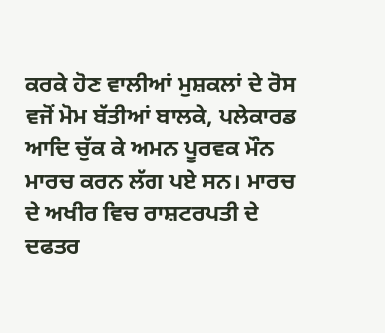ਕਰਕੇ ਹੋਣ ਵਾਲੀਆਂ ਮੁਸ਼ਕਲਾਂ ਦੇ ਰੋਸ ਵਜੋਂ ਮੋਮ ਬੱਤੀਆਂ ਬਾਲਕੇ, ਪਲੇਕਾਰਡ ਆਦਿ ਚੁੱਕ ਕੇ ਅਮਨ ਪੂਰਵਕ ਮੌਨ ਮਾਰਚ ਕਰਨ ਲੱਗ ਪਏ ਸਨ। ਮਾਰਚ ਦੇ ਅਖੀਰ ਵਿਚ ਰਾਸ਼ਟਰਪਤੀ ਦੇ ਦਫਤਰ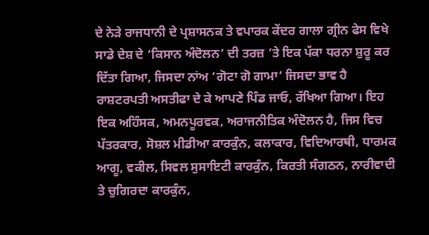ਦੇ ਨੇੜੇ ਰਾਜਧਾਨੀ ਦੇ ਪ੍ਰਸ਼ਾਸਨਕ ਤੇ ਵਪਾਰਕ ਕੇਂਦਰ ਗਾਲਾ ਗ੍ਰੀਨ ਫੇਸ ਵਿਖੇ ਸਾਡੇ ਦੇਸ਼ ਦੇ ‘ਕਿਸਾਨ ਅੰਦੋਲਨ’ ਦੀ ਤਰਜ਼ ’ਤੇ ਇਕ ਪੱਕਾ ਧਰਨਾ ਸ਼ੁਰੂ ਕਰ ਦਿੱਤਾ ਗਿਆ, ਜਿਸਦਾ ਨਾਂਅ ‘ਗੋਟਾ ਗੋ ਗਾਮਾ’ ਜਿਸਦਾ ਭਾਵ ਹੈ ਰਾਸ਼ਟਰਪਤੀ ਅਸਤੀਫਾ ਦੇ ਕੇ ਆਪਣੇ ਪਿੰਡ ਜਾਓ, ਰੱਖਿਆ ਗਿਆ। ਇਹ ਇਕ ਅਹਿੰਸਕ, ਅਮਨਪੂਰਵਕ, ਅਰਾਜਨੀਤਿਕ ਅੰਦੋਲਨ ਹੈ, ਜਿਸ ਵਿਚ ਪੱਤਰਕਾਰ, ਸੋਸ਼ਲ ਮੀਡੀਆ ਕਾਰਕੁੰਨ, ਕਲਾਕਾਰ, ਵਿਦਿਆਰਥੀ, ਧਾਰਮਕ ਆਗੂ, ਵਕੀਲ, ਸਿਵਲ ਸੁਸਾਇਟੀ ਕਾਰਕੁੰਨ, ਕਿਰਤੀ ਸੰਗਠਨ, ਨਾਰੀਵਾਦੀ ਤੇ ਚੁਗਿਰਦਾ ਕਾਰਕੁੰਨ,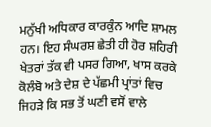ਮਨੁੱਖੀ ਅਧਿਕਾਰ ਕਾਰਕੁੰਨ ਆਦਿ ਸ਼ਾਮਲ ਹਨ। ਇਹ ਸੰਘਰਸ਼ ਛੇਤੀ ਹੀ ਹੋਰ ਸ਼ਹਿਰੀ ਖੇਤਰਾਂ ਤੱਕ ਵੀ ਪਸਰ ਗਿਆ, ਖਾਸ ਕਰਕੇ ਕੋਲੰਬੋ ਅਤੇ ਦੇਸ਼ ਦੇ ਪੱਛਮੀ ਪ੍ਰਾਂਤਾਂ ਵਿਚ ਜਿਹੜੇ ਕਿ ਸਭ ਤੋਂ ਘਣੀ ਵਸੋਂ ਵਾਲੇ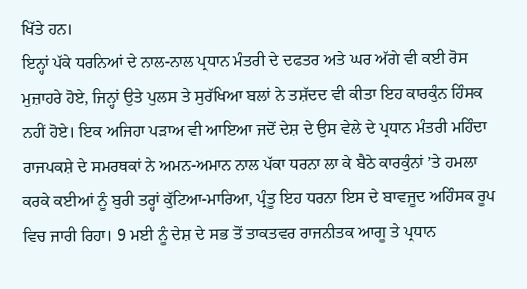ਖਿੱਤੇ ਹਨ।
ਇਨ੍ਹਾਂ ਪੱਕੇ ਧਰਨਿਆਂ ਦੇ ਨਾਲ-ਨਾਲ ਪ੍ਰਧਾਨ ਮੰਤਰੀ ਦੇ ਦਫਤਰ ਅਤੇ ਘਰ ਅੱਗੇ ਵੀ ਕਈ ਰੋਸ ਮੁਜ਼ਾਹਰੇ ਹੋਏ, ਜਿਨ੍ਹਾਂ ਉਤੇ ਪੁਲਸ ਤੇ ਸੁਰੱਖਿਆ ਬਲਾਂ ਨੇ ਤਸ਼ੱਦਦ ਵੀ ਕੀਤਾ ਇਹ ਕਾਰਕੁੰਨ ਹਿੰਸਕ ਨਹੀਂ ਹੋਏ। ਇਕ ਅਜਿਹਾ ਪੜਾਅ ਵੀ ਆਇਆ ਜਦੋਂ ਦੇਸ਼ ਦੇ ਉਸ ਵੇਲੇ ਦੇ ਪ੍ਰਧਾਨ ਮੰਤਰੀ ਮਹਿੰਦਾ ਰਾਜਪਕਸ਼ੇ ਦੇ ਸਮਰਥਕਾਂ ਨੇ ਅਮਨ-ਅਮਾਨ ਨਾਲ ਪੱਕਾ ਧਰਨਾ ਲਾ ਕੇ ਬੈਠੇ ਕਾਰਕੁੰਨਾਂ ’ਤੇ ਹਮਲਾ ਕਰਕੇ ਕਈਆਂ ਨੂੰ ਬੁਰੀ ਤਰ੍ਹਾਂ ਕੁੱਟਿਆ-ਮਾਰਿਆ, ਪ੍ਰੰਤੂ ਇਹ ਧਰਨਾ ਇਸ ਦੇ ਬਾਵਜੂਦ ਅਹਿੰਸਕ ਰੂਪ ਵਿਚ ਜਾਰੀ ਰਿਹਾ। 9 ਮਈ ਨੂੰ ਦੇਸ਼ ਦੇ ਸਭ ਤੋਂ ਤਾਕਤਵਰ ਰਾਜਨੀਤਕ ਆਗੂ ਤੇ ਪ੍ਰਧਾਨ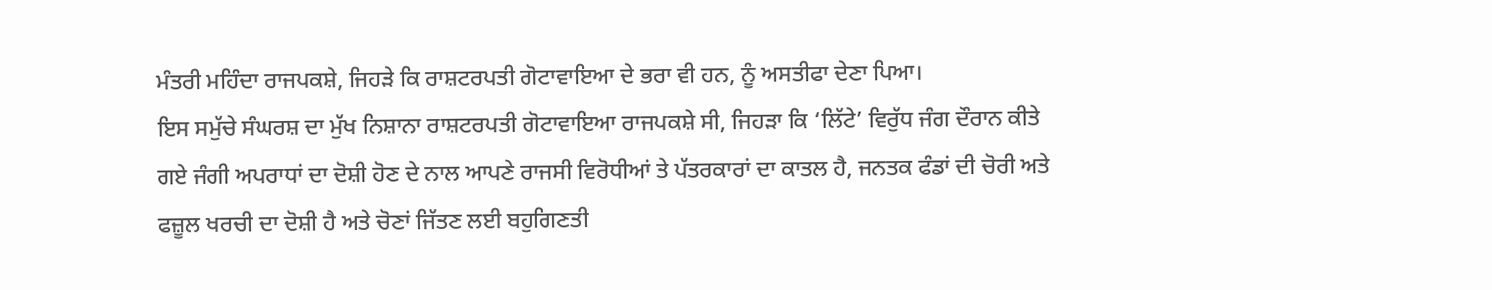ਮੰਤਰੀ ਮਹਿੰਦਾ ਰਾਜਪਕਸ਼ੇ, ਜਿਹੜੇ ਕਿ ਰਾਸ਼ਟਰਪਤੀ ਗੋਟਾਵਾਇਆ ਦੇ ਭਰਾ ਵੀ ਹਨ, ਨੂੰ ਅਸਤੀਫਾ ਦੇਣਾ ਪਿਆ।
ਇਸ ਸਮੁੱਚੇ ਸੰਘਰਸ਼ ਦਾ ਮੁੱਖ ਨਿਸ਼ਾਨਾ ਰਾਸ਼ਟਰਪਤੀ ਗੋਟਾਵਾਇਆ ਰਾਜਪਕਸ਼ੇ ਸੀ, ਜਿਹੜਾ ਕਿ ‘ਲਿੱਟੇ’ ਵਿਰੁੱਧ ਜੰਗ ਦੌਰਾਨ ਕੀਤੇ ਗਏ ਜੰਗੀ ਅਪਰਾਧਾਂ ਦਾ ਦੋਸ਼ੀ ਹੋਣ ਦੇ ਨਾਲ ਆਪਣੇ ਰਾਜਸੀ ਵਿਰੋਧੀਆਂ ਤੇ ਪੱਤਰਕਾਰਾਂ ਦਾ ਕਾਤਲ ਹੈ, ਜਨਤਕ ਫੰਡਾਂ ਦੀ ਚੋਰੀ ਅਤੇ ਫਜ਼ੂਲ ਖਰਚੀ ਦਾ ਦੋਸ਼ੀ ਹੈ ਅਤੇ ਚੋਣਾਂ ਜਿੱਤਣ ਲਈ ਬਹੁਗਿਣਤੀ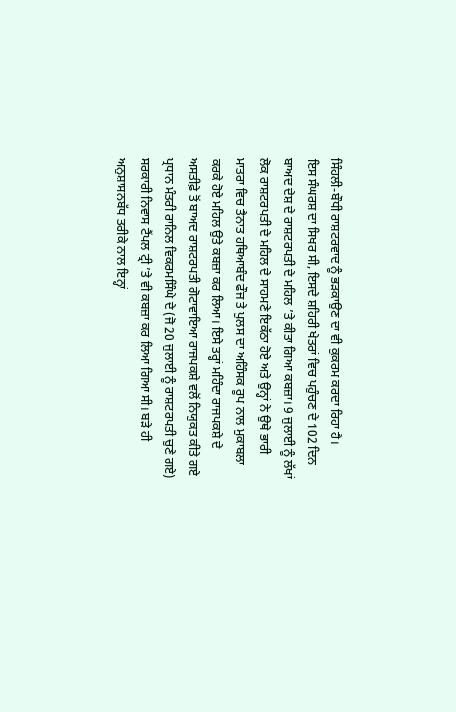ਸਿੰਹਲੀ-ਬੌਧੀ ਰਾਸ਼ਟਰਵਾਦ ਨੂੰ ਭੜਕਾਉਣ ਦਾ ਵੀ ਕੁਕਰਮ ਕਰਦਾ ਰਿਹਾ ਹੈ।
ਇਸ ਸੰਘਰਸ਼ ਦਾ ਸਿਖਰ ਸੀ, ਇਸਦੇ ਸ਼ਹਿਰੀ ਖੇਤਰਾਂ ਵਿਚ ਪਹੁੰਚਣ ਦੇ 102 ਦਿਨ ਬਾਅਦ ਦੇਸ਼ ਦੇ ਰਾਸ਼ਟਰਪਤੀ ਦੇ ਮਹਿਲ ’ਤੇ ਕੀਤਾ ਗਿਆ ਕਬਜ਼ਾ। 9 ਜੁਲਾਈ ਨੂੰ ਲੱਖਾਂ ਲੋਕ ਰਾਸ਼ਟਰਪਤੀ ਦੇ ਮਹਿਲ ਦੇ ਸਾਹਮਣੇ ਇਕੱਠਾ ਹੋਏ ਅਤੇ ਉਨ੍ਹਾਂ ਨੇ ਉਥੇ ਭਾਰੀ ਮਾਤਰਾ ਵਿਚ ਤੈਨਾਤ ਹਥਿਆਬੰਦ ਫੌਜ ਤੇ ਪੁਲਸ ਦਾ ਅਹਿੰਸਕ ਰੂਪ ਨਾਲ ਮੁਕਾਬਲਾ ਕਰਕੇ ਹੋਏ ਮਹਿਲ ਉਤੇ ਕਬਜ਼ਾ ਕਰ ਲਿਆ। ਇਸੇ ਤਰ੍ਹਾਂ ਮਹਿੰਦਾ ਰਾਜਪਕਸ਼ੇ ਦੇ ਅਸਤੀਫ਼ੇ ਤੋਂ ਬਾਅਦ ਰਾਸ਼ਟਰਪਤੀ ਗੋਟਾਵਾਇਆ ਰਾਜਪਕਸ਼ੇ ਵਲੋਂ ਨਿਯੁਕਤ ਕੀਤੇ ਗਏ ਪ੍ਰਧਾਨ ਮੰਤਰੀ ਰਾਨਿਲ ਵਿਕਰਮਸਿੰਘੇ ਦੇ (ਜੋ 20 ਜੁਲਾਈ ਨੂੰ ਰਾਸ਼ਟਰਪਤੀ ਚੁਣੇ ਗਏ) ਸਰਕਾਰੀ ਨਿਵਾਸ ਟੈਂਪਲ ਟ੍ਰੀ ’ਤੇ ਵੀ ਕਬਜ਼ਾ ਕਰ ਲਿਆ ਗਿਆ ਸੀ। ਬੜੇ ਹੀ ਅਨੁਸ਼ਾਸਨਬੱਧ ਤਰੀਕੇ ਨਾਲ ਇਨ੍ਹਾਂ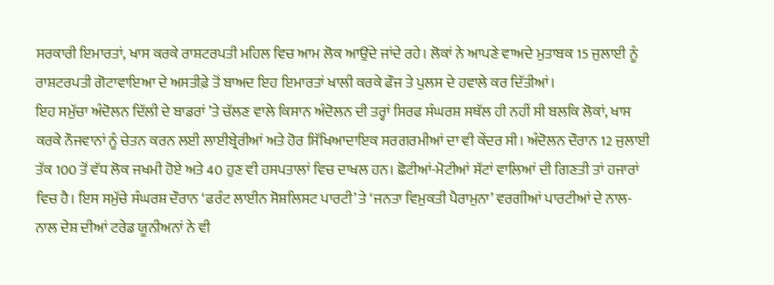ਸਰਕਾਰੀ ਇਮਾਰਤਾਂ, ਖਾਸ ਕਰਕੇ ਰਾਸ਼ਟਰਪਤੀ ਮਹਿਲ ਵਿਚ ਆਮ ਲੋਕ ਆਉਂਦੇ ਜਾਂਦੇ ਰਹੇ। ਲੋਕਾਂ ਨੇ ਆਪਣੇ ਵਾਅਦੇ ਮੁਤਾਬਕ 15 ਜੁਲਾਈ ਨੂੰ ਰਾਸ਼ਟਰਪਤੀ ਗੋਟਾਵਾਇਆ ਦੇ ਅਸਤੀਫ਼ੇ ਤੋਂ ਬਾਅਦ ਇਹ ਇਮਾਰਤਾਂ ਖਾਲੀ ਕਰਕੇ ਫੌਜ ਤੇ ਪੁਲਸ ਦੇ ਹਵਾਲੇ ਕਰ ਦਿੱਤੀਆਂ।
ਇਹ ਸਮੁੱਚਾ ਅੰਦੋਲਨ ਦਿੱਲੀ ਦੇ ਬਾਡਰਾਂ ’ਤੇ ਚੱਲਣ ਵਾਲੇ ਕਿਸਾਨ ਅੰਦੋਲਨ ਦੀ ਤਰ੍ਹਾਂ ਸਿਰਫ ਸੰਘਰਸ਼ ਸਥੱਲ ਹੀ ਨਹੀਂ ਸੀ ਬਲਕਿ ਲੋਕਾਂ, ਖਾਸ ਕਰਕੇ ਨੌਜਵਾਨਾਂ ਨੂੰ ਚੇਤਨ ਕਰਨ ਲਈ ਲਾਈਬ੍ਰੇਰੀਆਂ ਅਤੇ ਹੋਰ ਸਿੱਖਿਆਦਾਇਕ ਸਰਗਰਮੀਆਂ ਦਾ ਵੀ ਕੇਂਦਰ ਸੀ। ਅੰਦੋਲਨ ਦੌਰਾਨ 12 ਜੁਲਾਈ ਤੱਕ 100 ਤੋਂ ਵੱਧ ਲੋਕ ਜਖਮੀ ਹੋਏ ਅਤੇ 40 ਹੁਣ ਵੀ ਹਸਪਤਾਲਾਂ ਵਿਚ ਦਾਖਲ ਹਨ। ਛੋਟੀਆਂ-ਮੋਟੀਆਂ ਸੱਟਾਂ ਵਾਲਿਆਂ ਦੀ ਗਿਣਤੀ ਤਾਂ ਹਜਾਰਾਂ ਵਿਚ ਹੈ। ਇਸ ਸਮੁੱਚੇ ਸੰਘਰਸ਼ ਦੌਰਾਨ ‘ਫਰੰਟ ਲਾਈਨ ਸੋਸ਼ਲਿਸਟ ਪਾਰਟੀ’ ਤੇ ‘ਜਨਤਾ ਵਿਮੁਕਤੀ ਪੈਰਾਮੁਨਾ’ ਵਰਗੀਆਂ ਪਾਰਟੀਆਂ ਦੇ ਨਾਲ-ਨਾਲ ਦੇਸ਼ ਦੀਆਂ ਟਰੇਡ ਯੂਨੀਅਨਾਂ ਨੇ ਵੀ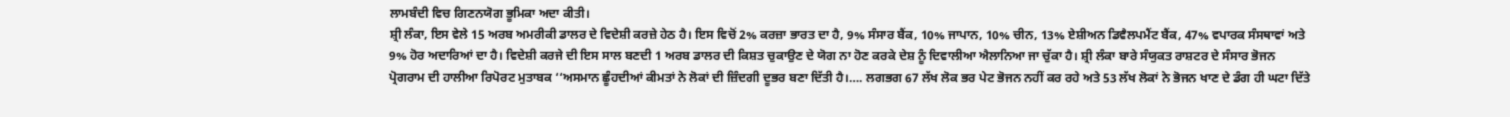ਲਾਮਬੰਦੀ ਵਿਚ ਗਿਣਨਯੋਗ ਭੂਮਿਕਾ ਅਦਾ ਕੀਤੀ।
ਸ਼੍ਰੀ ਲੰਕਾ, ਇਸ ਵੇਲੇ 15 ਅਰਬ ਅਮਰੀਕੀ ਡਾਲਰ ਦੇ ਵਿਦੇਸ਼ੀ ਕਰਜ਼ੇ ਹੇਠ ਹੈ। ਇਸ ਵਿਚੋਂ 2% ਕਰਜ਼ਾ ਭਾਰਤ ਦਾ ਹੈ, 9% ਸੰਸਾਰ ਬੈਂਕ, 10% ਜਾਪਾਨ, 10% ਚੀਨ, 13% ਏਸ਼ੀਅਨ ਡਿਵੈਲਪਮੈਂਟ ਬੈਂਕ, 47% ਵਪਾਰਕ ਸੰਸਥਾਵਾਂ ਅਤੇ 9% ਹੋਰ ਅਦਾਰਿਆਂ ਦਾ ਹੈ। ਵਿਦੇਸ਼ੀ ਕਰਜੇ ਦੀ ਇਸ ਸਾਲ ਬਣਦੀ 1 ਅਰਬ ਡਾਲਰ ਦੀ ਕਿਸ਼ਤ ਚੁਕਾਉਣ ਦੇ ਯੋਗ ਨਾ ਹੋਣ ਕਰਕੇ ਦੇਸ਼ ਨੂੰ ਦਿਵਾਲੀਆ ਐਲਾਨਿਆ ਜਾ ਚੁੱਕਾ ਹੈ। ਸ਼੍ਰੀ ਲੰਕਾ ਬਾਰੇ ਸੰਯੁਕਤ ਰਾਸ਼ਟਰ ਦੇ ਸੰਸਾਰ ਭੋਜਨ ਪ੍ਰੋਗਰਾਮ ਦੀ ਹਾਲੀਆ ਰਿਪੋਰਟ ਮੁਤਾਬਕ ‘‘ਅਸਮਾਨ ਛੂੰਹਦੀਆਂ ਕੀਮਤਾਂ ਨੇ ਲੋਕਾਂ ਦੀ ਜ਼ਿੰਦਗੀ ਦੂਭਰ ਬਣਾ ਦਿੱਤੀ ਹੈ।…. ਲਗਭਗ 67 ਲੱਖ ਲੋਕ ਭਰ ਪੇਟ ਭੋਜਨ ਨਹੀਂ ਕਰ ਰਹੇ ਅਤੇ 53 ਲੱਖ ਲੋਕਾਂ ਨੇ ਭੋਜਨ ਖਾਣ ਦੇ ਡੰਗ ਹੀ ਘਟਾ ਦਿੱਤੇ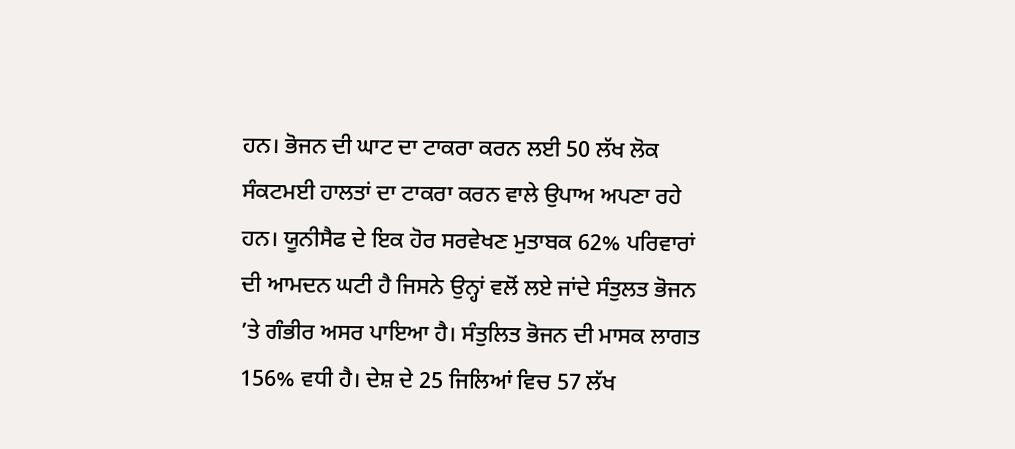ਹਨ। ਭੋਜਨ ਦੀ ਘਾਟ ਦਾ ਟਾਕਰਾ ਕਰਨ ਲਈ 50 ਲੱਖ ਲੋਕ ਸੰਕਟਮਈ ਹਾਲਤਾਂ ਦਾ ਟਾਕਰਾ ਕਰਨ ਵਾਲੇ ਉਪਾਅ ਅਪਣਾ ਰਹੇ ਹਨ। ਯੂਨੀਸੈਫ ਦੇ ਇਕ ਹੋਰ ਸਰਵੇਖਣ ਮੁਤਾਬਕ 62% ਪਰਿਵਾਰਾਂ ਦੀ ਆਮਦਨ ਘਟੀ ਹੈ ਜਿਸਨੇ ਉਨ੍ਹਾਂ ਵਲੋਂ ਲਏ ਜਾਂਦੇ ਸੰਤੁਲਤ ਭੋਜਨ ’ਤੇ ਗੰਭੀਰ ਅਸਰ ਪਾਇਆ ਹੈ। ਸੰਤੁਲਿਤ ਭੋਜਨ ਦੀ ਮਾਸਕ ਲਾਗਤ 156% ਵਧੀ ਹੈ। ਦੇਸ਼ ਦੇ 25 ਜਿਲਿਆਂ ਵਿਚ 57 ਲੱਖ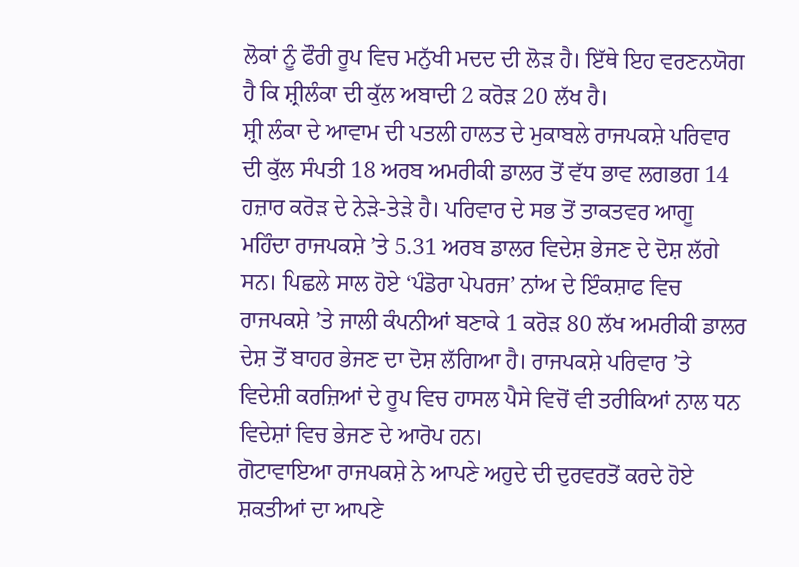ਲੋਕਾਂ ਨੂੰ ਫੌਰੀ ਰੂਪ ਵਿਚ ਮਨੁੱਖੀ ਮਦਦ ਦੀ ਲੋੜ ਹੈ। ਇੱਥੇ ਇਹ ਵਰਣਨਯੋਗ ਹੈ ਕਿ ਸ਼੍ਰੀਲੰਕਾ ਦੀ ਕੁੱਲ ਅਬਾਦੀ 2 ਕਰੋੜ 20 ਲੱਖ ਹੈ।
ਸ਼੍ਰੀ ਲੰਕਾ ਦੇ ਆਵਾਮ ਦੀ ਪਤਲੀ ਹਾਲਤ ਦੇ ਮੁਕਾਬਲੇ ਰਾਜਪਕਸ਼ੇ ਪਰਿਵਾਰ ਦੀ ਕੁੱਲ ਸੰਪਤੀ 18 ਅਰਬ ਅਮਰੀਕੀ ਡਾਲਰ ਤੋਂ ਵੱਧ ਭਾਵ ਲਗਭਗ 14 ਹਜ਼ਾਰ ਕਰੋੜ ਦੇ ਨੇੜੇ-ਤੇੜੇ ਹੈ। ਪਰਿਵਾਰ ਦੇ ਸਭ ਤੋਂ ਤਾਕਤਵਰ ਆਗੂ ਮਹਿੰਦਾ ਰਾਜਪਕਸ਼ੇ ’ਤੇ 5.31 ਅਰਬ ਡਾਲਰ ਵਿਦੇਸ਼ ਭੇਜਣ ਦੇ ਦੋਸ਼ ਲੱਗੇ ਸਨ। ਪਿਛਲੇ ਸਾਲ ਹੋਏ ‘ਪੰਡੋਰਾ ਪੇਪਰਜ’ ਨਾਂਅ ਦੇ ਇੰਕਸ਼ਾਫ ਵਿਚ ਰਾਜਪਕਸ਼ੇ ’ਤੇ ਜਾਲੀ ਕੰਪਨੀਆਂ ਬਣਾਕੇ 1 ਕਰੋੜ 80 ਲੱਖ ਅਮਰੀਕੀ ਡਾਲਰ ਦੇਸ਼ ਤੋਂ ਬਾਹਰ ਭੇਜਣ ਦਾ ਦੋਸ਼ ਲੱਗਿਆ ਹੈ। ਰਾਜਪਕਸ਼ੇ ਪਰਿਵਾਰ ’ਤੇ ਵਿਦੇਸ਼ੀ ਕਰਜ਼ਿਆਂ ਦੇ ਰੂਪ ਵਿਚ ਹਾਸਲ ਪੈਸੇ ਵਿਚੋਂ ਵੀ ਤਰੀਕਿਆਂ ਨਾਲ ਧਨ ਵਿਦੇਸ਼ਾਂ ਵਿਚ ਭੇਜਣ ਦੇ ਆਰੋਪ ਹਨ।
ਗੋਟਾਵਾਇਆ ਰਾਜਪਕਸ਼ੇ ਨੇ ਆਪਣੇ ਅਹੁਦੇ ਦੀ ਦੁਰਵਰਤੋਂ ਕਰਦੇ ਹੋਏ ਸ਼ਕਤੀਆਂ ਦਾ ਆਪਣੇ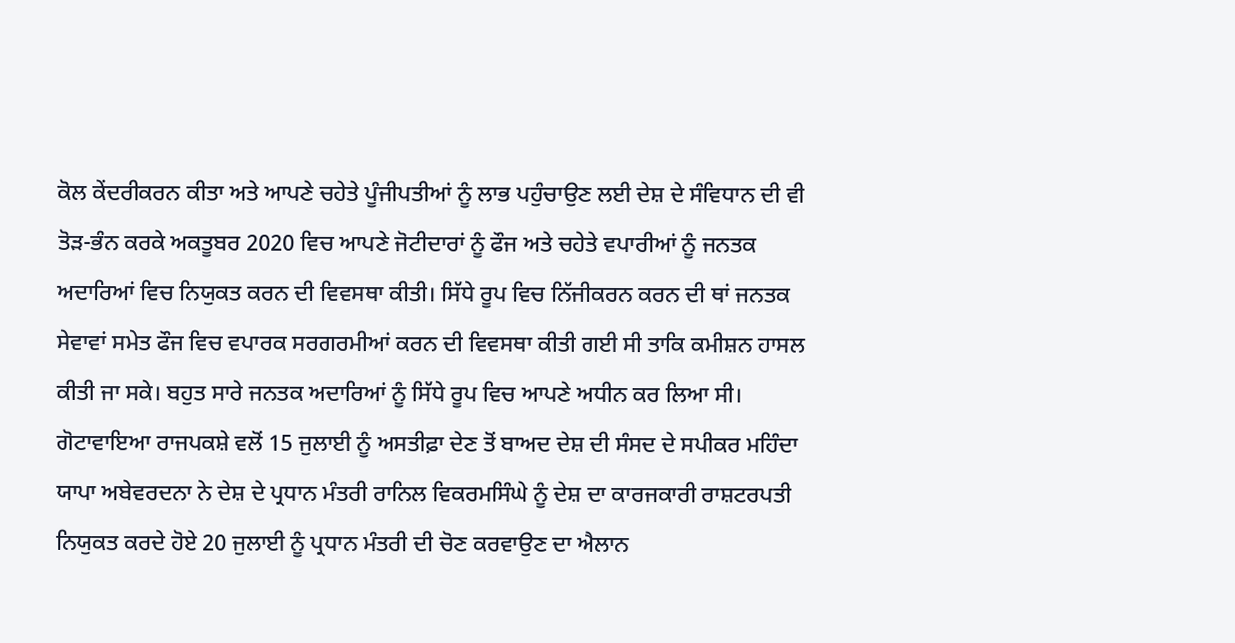ਕੋਲ ਕੇਂਦਰੀਕਰਨ ਕੀਤਾ ਅਤੇ ਆਪਣੇ ਚਹੇਤੇ ਪੂੰਜੀਪਤੀਆਂ ਨੂੰ ਲਾਭ ਪਹੁੰਚਾਉਣ ਲਈ ਦੇਸ਼ ਦੇ ਸੰਵਿਧਾਨ ਦੀ ਵੀ ਤੋੜ-ਭੰਨ ਕਰਕੇ ਅਕਤੂਬਰ 2020 ਵਿਚ ਆਪਣੇ ਜੋਟੀਦਾਰਾਂ ਨੂੰ ਫੌਜ ਅਤੇ ਚਹੇਤੇ ਵਪਾਰੀਆਂ ਨੂੰ ਜਨਤਕ ਅਦਾਰਿਆਂ ਵਿਚ ਨਿਯੁਕਤ ਕਰਨ ਦੀ ਵਿਵਸਥਾ ਕੀਤੀ। ਸਿੱਧੇ ਰੂਪ ਵਿਚ ਨਿੱਜੀਕਰਨ ਕਰਨ ਦੀ ਥਾਂ ਜਨਤਕ ਸੇਵਾਵਾਂ ਸਮੇਤ ਫੌਜ ਵਿਚ ਵਪਾਰਕ ਸਰਗਰਮੀਆਂ ਕਰਨ ਦੀ ਵਿਵਸਥਾ ਕੀਤੀ ਗਈ ਸੀ ਤਾਕਿ ਕਮੀਸ਼ਨ ਹਾਸਲ ਕੀਤੀ ਜਾ ਸਕੇ। ਬਹੁਤ ਸਾਰੇ ਜਨਤਕ ਅਦਾਰਿਆਂ ਨੂੰ ਸਿੱਧੇ ਰੂਪ ਵਿਚ ਆਪਣੇ ਅਧੀਨ ਕਰ ਲਿਆ ਸੀ।
ਗੋਟਾਵਾਇਆ ਰਾਜਪਕਸ਼ੇ ਵਲੋਂ 15 ਜੁਲਾਈ ਨੂੰ ਅਸਤੀਫ਼ਾ ਦੇਣ ਤੋਂ ਬਾਅਦ ਦੇਸ਼ ਦੀ ਸੰਸਦ ਦੇ ਸਪੀਕਰ ਮਹਿੰਦਾ ਯਾਪਾ ਅਬੇਵਰਦਨਾ ਨੇ ਦੇਸ਼ ਦੇ ਪ੍ਰਧਾਨ ਮੰਤਰੀ ਰਾਨਿਲ ਵਿਕਰਮਸਿੰਘੇ ਨੂੰ ਦੇਸ਼ ਦਾ ਕਾਰਜਕਾਰੀ ਰਾਸ਼ਟਰਪਤੀ ਨਿਯੁਕਤ ਕਰਦੇ ਹੋਏ 20 ਜੁਲਾਈ ਨੂੰ ਪ੍ਰਧਾਨ ਮੰਤਰੀ ਦੀ ਚੋਣ ਕਰਵਾਉਣ ਦਾ ਐਲਾਨ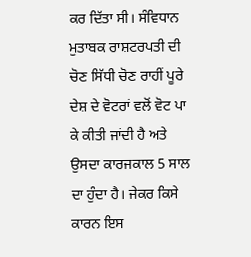ਕਰ ਦਿੱਤਾ ਸੀ। ਸੰਵਿਧਾਨ ਮੁਤਾਬਕ ਰਾਸ਼ਟਰਪਤੀ ਦੀ ਚੋਣ ਸਿੱਧੀ ਚੋਣ ਰਾਹੀਂ ਪੂਰੇ ਦੇਸ਼ ਦੇ ਵੋਟਰਾਂ ਵਲੋਂ ਵੋਟ ਪਾ ਕੇ ਕੀਤੀ ਜਾਂਦੀ ਹੈ ਅਤੇ ਉਸਦਾ ਕਾਰਜਕਾਲ 5 ਸਾਲ ਦਾ ਹੁੰਦਾ ਹੈ। ਜੇਕਰ ਕਿਸੇ ਕਾਰਨ ਇਸ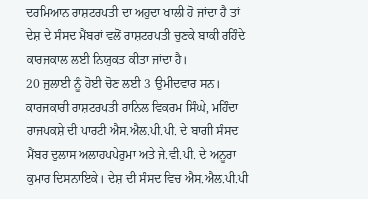ਦਰਮਿਆਨ ਰਾਸ਼ਟਰਪਤੀ ਦਾ ਅਹੁਦਾ ਖਾਲੀ ਹੋ ਜਾਂਦਾ ਹੈ ਤਾਂ ਦੇਸ਼ ਦੇ ਸੰਸਦ ਮੈਂਬਰਾਂ ਵਲੋਂ ਰਾਸ਼ਟਰਪਤੀ ਚੁਣਕੇ ਬਾਕੀ ਰਹਿੰਦੇ ਕਾਰਜਕਾਲ ਲਈ ਨਿਯੁਕਤ ਕੀਤਾ ਜਾਂਦਾ ਹੈ।
20 ਜੁਲਾਈ ਨੂੰ ਹੋਈ ਚੋਣ ਲਈ 3 ਉਮੀਦਵਾਰ ਸਨ। ਕਾਰਜਕਾਰੀ ਰਾਸ਼ਟਰਪਤੀ ਰਾਨਿਲ ਵਿਕਰਮ ਸਿੰਘੇ, ਮਹਿੰਦਾ ਰਾਜਪਕਸ਼ੇ ਦੀ ਪਾਰਟੀ ਐਸ.ਐਲ.ਪੀ.ਪੀ. ਦੇ ਬਾਗੀ ਸੰਸਦ ਮੈਂਬਰ ਦੁਲਾਸ ਅਲਾਹਪਪੇਰੁਮਾ ਅਤੇ ਜੇ.ਵੀ.ਪੀ. ਦੇ ਅਨੂਰਾ ਕੁਮਾਰ ਦਿਸਨਾਇਕੇ। ਦੇਸ਼ ਦੀ ਸੰਸਦ ਵਿਚ ਐਸ.ਐਲ.ਪੀ.ਪੀ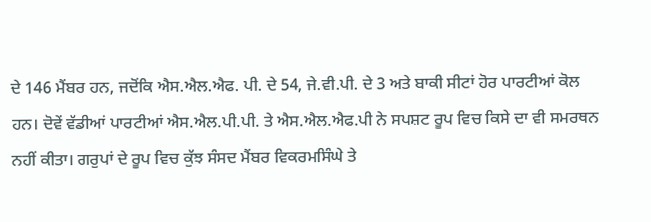ਦੇ 146 ਮੈਂਬਰ ਹਨ, ਜਦੋਂਕਿ ਐਸ.ਐਲ.ਐਫ. ਪੀ. ਦੇ 54, ਜੇ.ਵੀ.ਪੀ. ਦੇ 3 ਅਤੇ ਬਾਕੀ ਸੀਟਾਂ ਹੋਰ ਪਾਰਟੀਆਂ ਕੋਲ ਹਨ। ਦੋਵੇਂ ਵੱਡੀਆਂ ਪਾਰਟੀਆਂ ਐਸ.ਐਲ.ਪੀ.ਪੀ. ਤੇ ਐਸ.ਐਲ.ਐਫ.ਪੀ ਨੇ ਸਪਸ਼ਟ ਰੂਪ ਵਿਚ ਕਿਸੇ ਦਾ ਵੀ ਸਮਰਥਨ ਨਹੀਂ ਕੀਤਾ। ਗਰੁਪਾਂ ਦੇ ਰੂਪ ਵਿਚ ਕੁੱਝ ਸੰਸਦ ਮੈਂਬਰ ਵਿਕਰਮਸਿੰਘੇ ਤੇ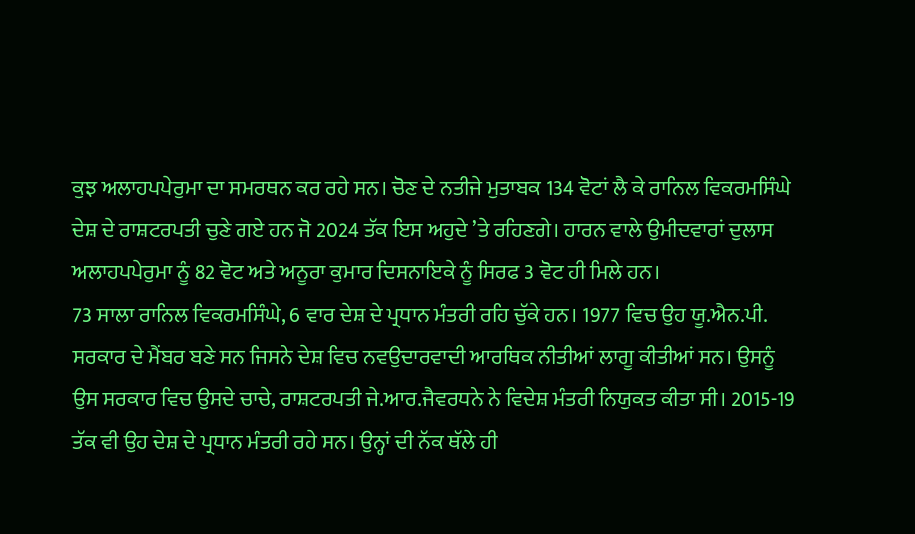ਕੁਝ ਅਲਾਹਪਪੇਰੁਮਾ ਦਾ ਸਮਰਥਨ ਕਰ ਰਹੇ ਸਨ। ਚੋਣ ਦੇ ਨਤੀਜੇ ਮੁਤਾਬਕ 134 ਵੋਟਾਂ ਲੈ ਕੇ ਰਾਨਿਲ ਵਿਕਰਮਸਿੰਘੇ ਦੇਸ਼ ਦੇ ਰਾਸ਼ਟਰਪਤੀ ਚੁਣੇ ਗਏ ਹਨ ਜੋ 2024 ਤੱਕ ਇਸ ਅਹੁਦੇ ’ਤੇ ਰਹਿਣਗੇ। ਹਾਰਨ ਵਾਲੇ ਉਮੀਦਵਾਰਾਂ ਦੁਲਾਸ ਅਲਾਹਪਪੇਰੁਮਾ ਨੂੰ 82 ਵੋਟ ਅਤੇ ਅਨੂਰਾ ਕੁਮਾਰ ਦਿਸਨਾਇਕੇ ਨੂੰ ਸਿਰਫ 3 ਵੋਟ ਹੀ ਮਿਲੇ ਹਨ।
73 ਸਾਲਾ ਰਾਨਿਲ ਵਿਕਰਮਸਿੰਘੇ, 6 ਵਾਰ ਦੇਸ਼ ਦੇ ਪ੍ਰਧਾਨ ਮੰਤਰੀ ਰਹਿ ਚੁੱਕੇ ਹਨ। 1977 ਵਿਚ ਉਹ ਯੂ.ਐਨ.ਪੀ. ਸਰਕਾਰ ਦੇ ਮੈਂਬਰ ਬਣੇ ਸਨ ਜਿਸਨੇ ਦੇਸ਼ ਵਿਚ ਨਵਉਦਾਰਵਾਦੀ ਆਰਥਿਕ ਨੀਤੀਆਂ ਲਾਗੂ ਕੀਤੀਆਂ ਸਨ। ਉਸਨੂੰ ਉਸ ਸਰਕਾਰ ਵਿਚ ਉਸਦੇ ਚਾਚੇ, ਰਾਸ਼ਟਰਪਤੀ ਜੇ.ਆਰ.ਜੈਵਰਧਨੇ ਨੇ ਵਿਦੇਸ਼ ਮੰਤਰੀ ਨਿਯੁਕਤ ਕੀਤਾ ਸੀ। 2015-19 ਤੱਕ ਵੀ ਉਹ ਦੇਸ਼ ਦੇ ਪ੍ਰਧਾਨ ਮੰਤਰੀ ਰਹੇ ਸਨ। ਉਨ੍ਹਾਂ ਦੀ ਨੱਕ ਥੱਲੇ ਹੀ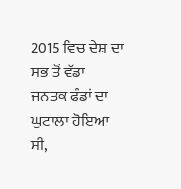2015 ਵਿਚ ਦੇਸ਼ ਦਾ ਸਭ ਤੋਂ ਵੱਡਾ ਜਨਤਕ ਫੰਡਾਂ ਦਾ ਘੁਟਾਲਾ ਹੋਇਆ ਸੀ,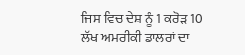ਜਿਸ ਵਿਚ ਦੇਸ਼ ਨੂੰ 1 ਕਰੋੜ 10 ਲੱਖ ਅਮਰੀਕੀ ਡਾਲਰਾਂ ਦਾ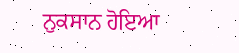ਨੁਕਸਾਨ ਹੋਇਆ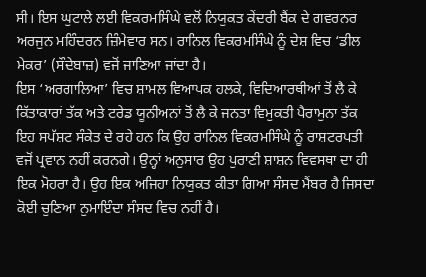ਸੀ। ਇਸ ਘੁਟਾਲੇ ਲਈ ਵਿਕਰਮਸਿੰਘੇ ਵਲੋਂ ਨਿਯੁਕਤ ਕੇਂਦਰੀ ਬੈਂਕ ਦੇ ਗਵਰਨਰ ਅਰਜੁਨ ਮਹਿੰਦਰਨ ਜ਼ਿੰਮੇਵਾਰ ਸਨ। ਰਾਨਿਲ ਵਿਕਰਮਸਿੰਘੇ ਨੂੰ ਦੇਸ਼ ਵਿਚ ‘ਡੀਲ ਮੇਕਰ’ (ਸੌਦੇਬਾਜ਼) ਵਜੋਂ ਜਾਣਿਆ ਜਾਂਦਾ ਹੈ।
ਇਸ ‘ਅਰਗਾਲਿਆ’ ਵਿਚ ਸ਼ਾਮਲ ਵਿਆਪਕ ਹਲਕੇ, ਵਿਦਿਆਰਥੀਆਂ ਤੋਂ ਲੈ ਕੇ ਕਿੱਤਾਕਾਰਾਂ ਤੱਕ ਅਤੇ ਟਰੇਡ ਯੂਨੀਅਨਾਂ ਤੋਂ ਲੈ ਕੇ ਜਨਤਾ ਵਿਮੁਕਤੀ ਪੈਰਾਮੁਨਾ ਤੱਕ ਇਹ ਸਪੱਸ਼ਟ ਸੰਕੇਤ ਦੇ ਰਹੇ ਹਨ ਕਿ ਉਹ ਰਾਨਿਲ ਵਿਕਰਮਸਿੰਘੇ ਨੂੰ ਰਾਸ਼ਟਰਪਤੀ ਵਜੋਂ ਪ੍ਰਵਾਨ ਨਹੀਂ ਕਰਨਗੇ। ਉਨ੍ਹਾਂ ਅਨੁਸਾਰ ਉਹ ਪੁਰਾਣੀ ਸ਼ਾਸ਼ਨ ਵਿਵਸਥਾ ਦਾ ਹੀ ਇਕ ਮੋਹਰਾ ਹੈ। ਉਹ ਇਕ ਅਜਿਹਾ ਨਿਯੁਕਤ ਕੀਤਾ ਗਿਆ ਸੰਸਦ ਮੈਂਬਰ ਹੈ ਜਿਸਦਾ ਕੋਈ ਚੁਣਿਆ ਨੁਮਾਇੰਦਾ ਸੰਸਦ ਵਿਚ ਨਹੀਂ ਹੈ।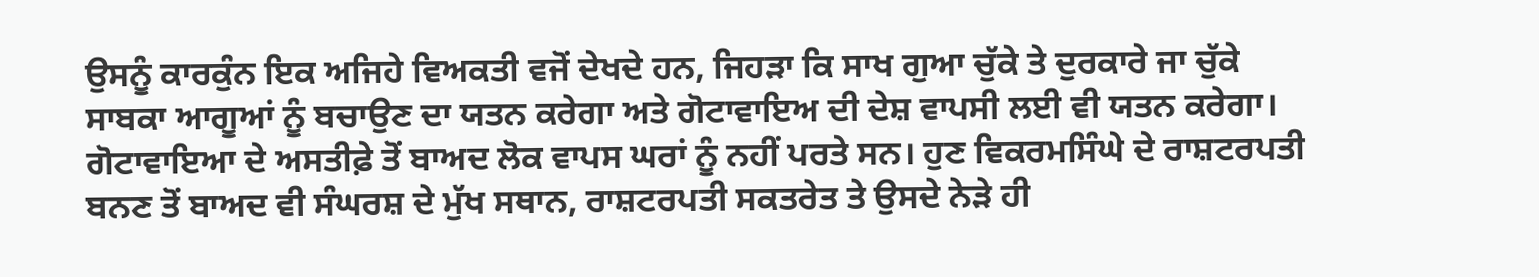ਉਸਨੂੰ ਕਾਰਕੁੰਨ ਇਕ ਅਜਿਹੇ ਵਿਅਕਤੀ ਵਜੋਂ ਦੇਖਦੇ ਹਨ, ਜਿਹੜਾ ਕਿ ਸਾਖ ਗੁਆ ਚੁੱਕੇ ਤੇ ਦੁਰਕਾਰੇ ਜਾ ਚੁੱਕੇ ਸਾਬਕਾ ਆਗੂਆਂ ਨੂੰ ਬਚਾਉਣ ਦਾ ਯਤਨ ਕਰੇਗਾ ਅਤੇ ਗੋਟਾਵਾਇਅ ਦੀ ਦੇਸ਼ ਵਾਪਸੀ ਲਈ ਵੀ ਯਤਨ ਕਰੇਗਾ।
ਗੋਟਾਵਾਇਆ ਦੇ ਅਸਤੀਫ਼ੇ ਤੋਂ ਬਾਅਦ ਲੋਕ ਵਾਪਸ ਘਰਾਂ ਨੂੰ ਨਹੀਂ ਪਰਤੇ ਸਨ। ਹੁਣ ਵਿਕਰਮਸਿੰਘੇ ਦੇ ਰਾਸ਼ਟਰਪਤੀ ਬਨਣ ਤੋਂ ਬਾਅਦ ਵੀ ਸੰਘਰਸ਼ ਦੇ ਮੁੱਖ ਸਥਾਨ, ਰਾਸ਼ਟਰਪਤੀ ਸਕਤਰੇਤ ਤੇ ਉਸਦੇ ਨੇੜੇ ਹੀ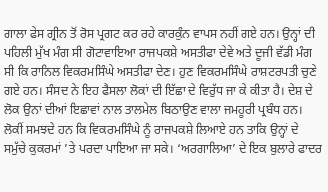ਗਾਲਾ ਫੇਸ ਗ੍ਰੀਨ ਤੋਂ ਰੋਸ ਪ੍ਰਗਟ ਕਰ ਰਹੇ ਕਾਰਕੁੰਨ ਵਾਪਸ ਨਹੀਂ ਗਏ ਹਨ। ਉਨ੍ਹਾਂ ਦੀ ਪਹਿਲੀ ਮੁੱਖ ਮੰਗ ਸੀ ਗੋਟਾਵਾਇਆ ਰਾਜਪਕਸ਼ੇ ਅਸਤੀਫਾ ਦੇਵੇ ਅਤੇ ਦੂਜੀ ਵੱਡੀ ਮੰਗ ਸੀ ਕਿ ਰਾਨਿਲ ਵਿਕਰਮਸਿੰਘੇ ਅਸਤੀਫਾ ਦੇਣ। ਹੁਣ ਵਿਕਰਮਸਿੰਘੇ ਰਾਸ਼ਟਰਪਤੀ ਚੁਣੇ ਗਏ ਹਨ। ਸੰਸਦ ਨੇ ਇਹ ਫੈਸਲਾ ਲੋਕਾਂ ਦੀ ਇੱਛਾ ਦੇ ਵਿਰੁੱਧ ਜਾ ਕੇ ਕੀਤਾ ਹੈ। ਦੇਸ਼ ਦੇ ਲੋਕ ਉਨਾਂ ਦੀਆਂ ਇਛਾਵਾਂ ਨਾਲ ਤਾਲਮੇਲ ਬਿਠਾਉਣ ਵਾਲਾ ਜਮਹੂਰੀ ਪ੍ਰਬੰਧ ਹਨ। ਲੋਕੀਂ ਸਮਝਦੇ ਹਨ ਕਿ ਵਿਕਰਮਸਿੰਘੇ ਨੂੰ ਰਾਜਪਕਸ਼ੇ ਲਿਆਏ ਹਨ ਤਾਕਿ ਉਨ੍ਹਾਂ ਦੇ ਸਮੁੱਚੇ ਕੁਕਰਮਾਂ ’ਤੇ ਪਰਦਾ ਪਾਇਆ ਜਾ ਸਕੇ। ‘ਅਰਗਾਲਿਆ’ ਦੇ ਇਕ ਬੁਲਾਰੇ ਫਾਦਰ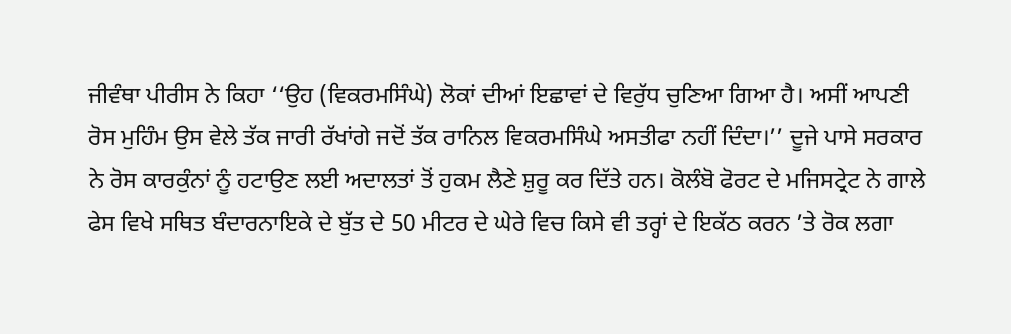ਜੀਵੰਥਾ ਪੀਰੀਸ ਨੇ ਕਿਹਾ ‘‘ਉਹ (ਵਿਕਰਮਸਿੰਘੇ) ਲੋਕਾਂ ਦੀਆਂ ਇਛਾਵਾਂ ਦੇ ਵਿਰੁੱਧ ਚੁਣਿਆ ਗਿਆ ਹੈ। ਅਸੀਂ ਆਪਣੀ ਰੋਸ ਮੁਹਿੰਮ ਉਸ ਵੇਲੇ ਤੱਕ ਜਾਰੀ ਰੱਖਾਂਗੇ ਜਦੋਂ ਤੱਕ ਰਾਨਿਲ ਵਿਕਰਮਸਿੰਘੇ ਅਸਤੀਫਾ ਨਹੀਂ ਦਿੰਦਾ।’’ ਦੂਜੇ ਪਾਸੇ ਸਰਕਾਰ ਨੇ ਰੋਸ ਕਾਰਕੁੰਨਾਂ ਨੂੰ ਹਟਾਉਣ ਲਈ ਅਦਾਲਤਾਂ ਤੋਂ ਹੁਕਮ ਲੈਣੇ ਸ਼ੁਰੂ ਕਰ ਦਿੱਤੇ ਹਨ। ਕੋਲੰਬੋ ਫੋਰਟ ਦੇ ਮਜਿਸਟ੍ਰੇਟ ਨੇ ਗਾਲੇ ਫੇਸ ਵਿਖੇ ਸਥਿਤ ਬੰਦਾਰਨਾਇਕੇ ਦੇ ਬੁੱਤ ਦੇ 50 ਮੀਟਰ ਦੇ ਘੇਰੇ ਵਿਚ ਕਿਸੇ ਵੀ ਤਰ੍ਹਾਂ ਦੇ ਇਕੱਠ ਕਰਨ ’ਤੇ ਰੋਕ ਲਗਾ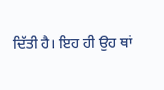ਦਿੱਤੀ ਹੈ। ਇਹ ਹੀ ਉਹ ਥਾਂ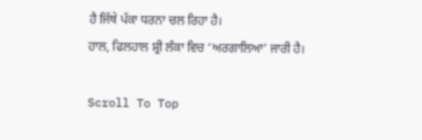ਹੈ ਜਿੱਥੇ ਪੱਕਾ ਧਰਨਾ ਚਲ ਰਿਹਾ ਹੈ।
ਹਾਲ, ਫਿਲਹਾਲ ਸ਼੍ਰੀ ਲੰਕਾ ਵਿਚ ‘ਅਰਗਾਲਿਆ’ ਜਾਰੀ ਹੈ।

Scroll To Top